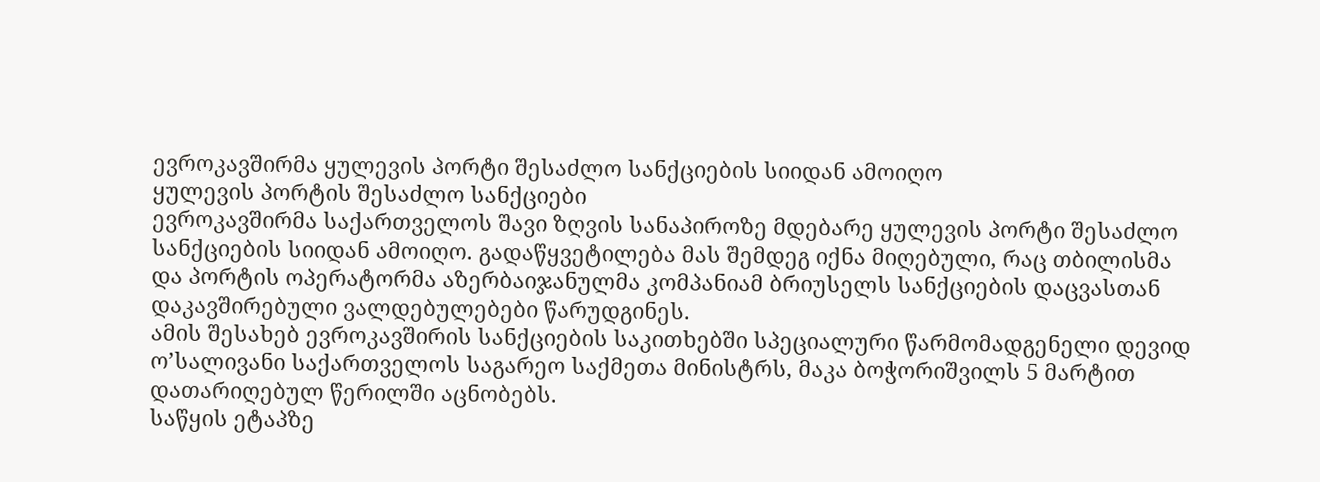ევროკავშირმა ყულევის პორტი შესაძლო სანქციების სიიდან ამოიღო
ყულევის პორტის შესაძლო სანქციები
ევროკავშირმა საქართველოს შავი ზღვის სანაპიროზე მდებარე ყულევის პორტი შესაძლო სანქციების სიიდან ამოიღო. გადაწყვეტილება მას შემდეგ იქნა მიღებული, რაც თბილისმა და პორტის ოპერატორმა აზერბაიჯანულმა კომპანიამ ბრიუსელს სანქციების დაცვასთან დაკავშირებული ვალდებულებები წარუდგინეს.
ამის შესახებ ევროკავშირის სანქციების საკითხებში სპეციალური წარმომადგენელი დევიდ ო’სალივანი საქართველოს საგარეო საქმეთა მინისტრს, მაკა ბოჭორიშვილს 5 მარტით დათარიღებულ წერილში აცნობებს.
საწყის ეტაპზე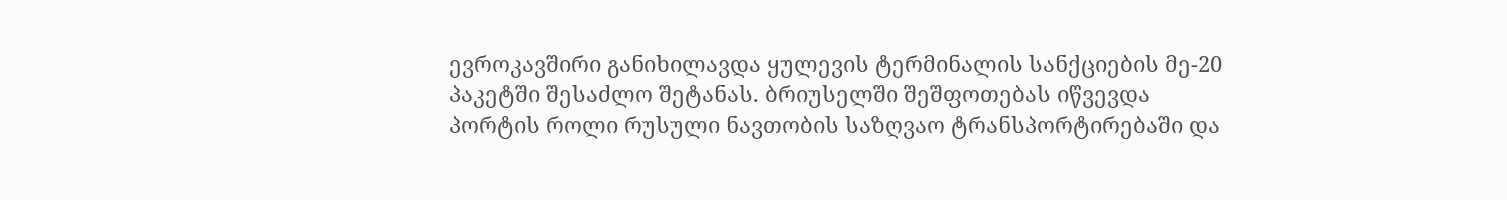ევროკავშირი განიხილავდა ყულევის ტერმინალის სანქციების მე-20 პაკეტში შესაძლო შეტანას. ბრიუსელში შეშფოთებას იწვევდა პორტის როლი რუსული ნავთობის საზღვაო ტრანსპორტირებაში და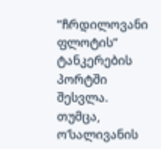“ჩრდილოვანი ფლოტის“ ტანკერების პორტში შესვლა. თუმცა, ო’სალივანის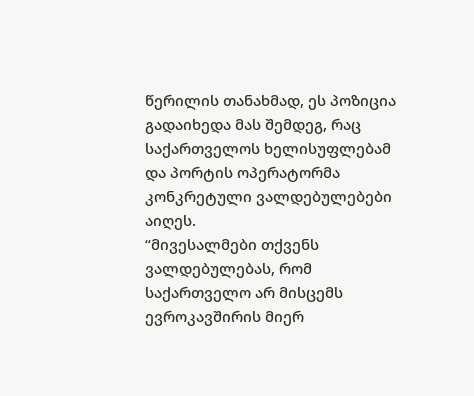წერილის თანახმად, ეს პოზიცია გადაიხედა მას შემდეგ, რაც საქართველოს ხელისუფლებამ და პორტის ოპერატორმა კონკრეტული ვალდებულებები აიღეს.
“მივესალმები თქვენს ვალდებულებას, რომ საქართველო არ მისცემს ევროკავშირის მიერ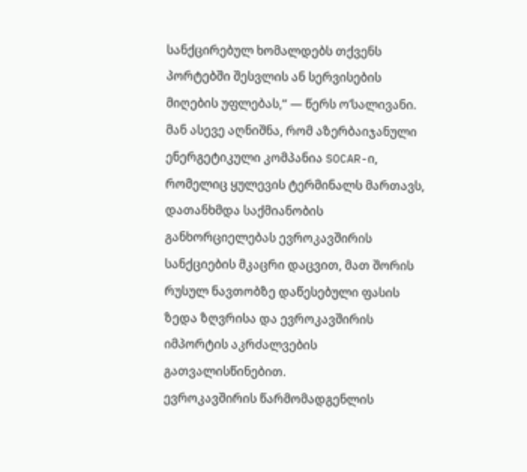სანქცირებულ ხომალდებს თქვენს პორტებში შესვლის ან სერვისების მიღების უფლებას,“ — წერს ო’სალივანი.
მან ასევე აღნიშნა, რომ აზერბაიჯანული ენერგეტიკული კომპანია SOCAR-ი, რომელიც ყულევის ტერმინალს მართავს, დათანხმდა საქმიანობის განხორციელებას ევროკავშირის სანქციების მკაცრი დაცვით, მათ შორის რუსულ ნავთობზე დაწესებული ფასის ზედა ზღვრისა და ევროკავშირის იმპორტის აკრძალვების გათვალისწინებით.
ევროკავშირის წარმომადგენლის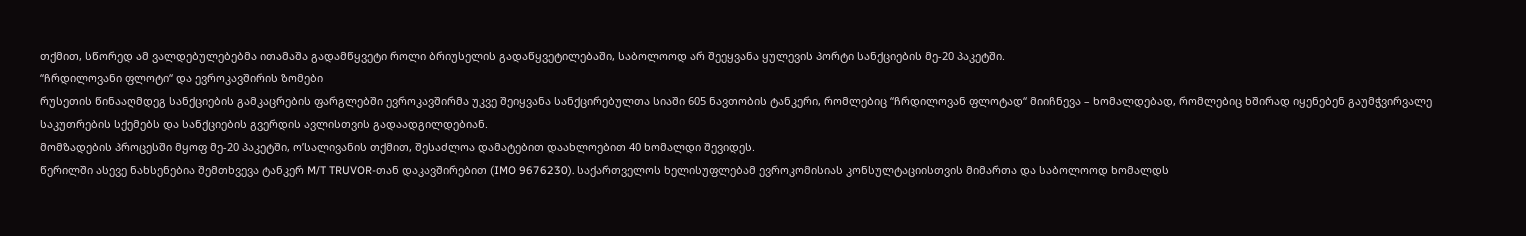თქმით, სწორედ ამ ვალდებულებებმა ითამაშა გადამწყვეტი როლი ბრიუსელის გადაწყვეტილებაში, საბოლოოდ არ შეეყვანა ყულევის პორტი სანქციების მე-20 პაკეტში.
“ჩრდილოვანი ფლოტი“ და ევროკავშირის ზომები
რუსეთის წინააღმდეგ სანქციების გამკაცრების ფარგლებში ევროკავშირმა უკვე შეიყვანა სანქცირებულთა სიაში 605 ნავთობის ტანკერი, რომლებიც “ჩრდილოვან ფლოტად“ მიიჩნევა – ხომალდებად, რომლებიც ხშირად იყენებენ გაუმჭვირვალე საკუთრების სქემებს და სანქციების გვერდის ავლისთვის გადაადგილდებიან.
მომზადების პროცესში მყოფ მე-20 პაკეტში, ო’სალივანის თქმით, შესაძლოა დამატებით დაახლოებით 40 ხომალდი შევიდეს.
წერილში ასევე ნახსენებია შემთხვევა ტანკერ M/T TRUVOR-თან დაკავშირებით (IMO 9676230). საქართველოს ხელისუფლებამ ევროკომისიას კონსულტაციისთვის მიმართა და საბოლოოდ ხომალდს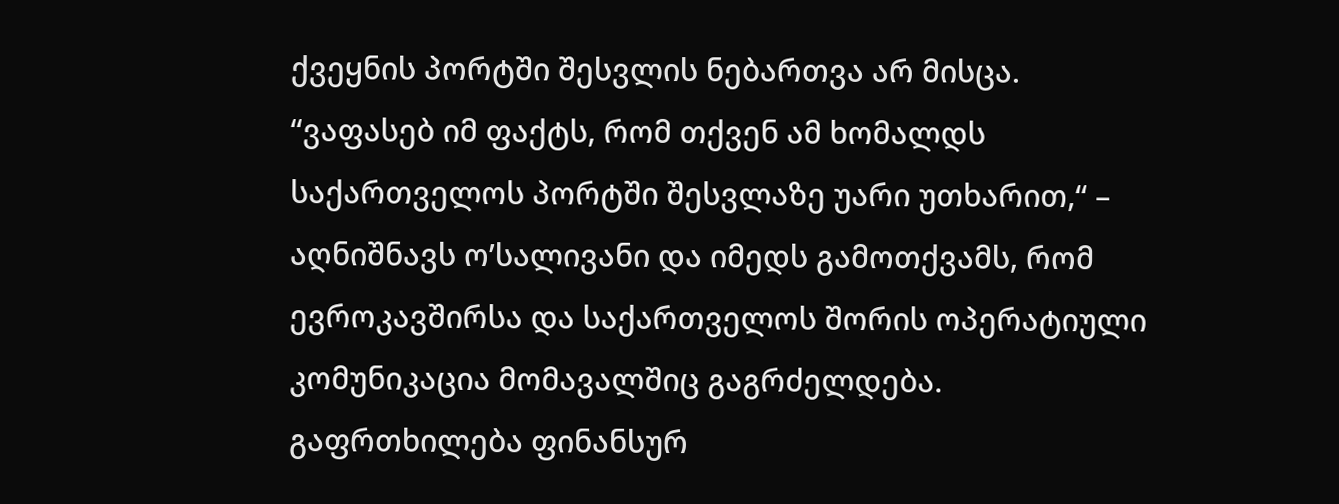ქვეყნის პორტში შესვლის ნებართვა არ მისცა.
“ვაფასებ იმ ფაქტს, რომ თქვენ ამ ხომალდს საქართველოს პორტში შესვლაზე უარი უთხარით,“ – აღნიშნავს ო’სალივანი და იმედს გამოთქვამს, რომ ევროკავშირსა და საქართველოს შორის ოპერატიული კომუნიკაცია მომავალშიც გაგრძელდება.
გაფრთხილება ფინანსურ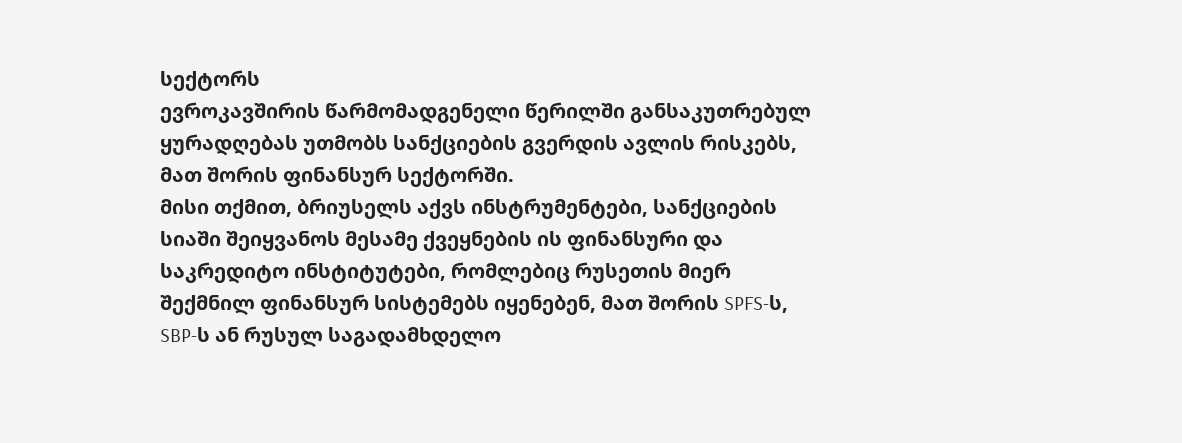სექტორს
ევროკავშირის წარმომადგენელი წერილში განსაკუთრებულ ყურადღებას უთმობს სანქციების გვერდის ავლის რისკებს, მათ შორის ფინანსურ სექტორში.
მისი თქმით, ბრიუსელს აქვს ინსტრუმენტები, სანქციების სიაში შეიყვანოს მესამე ქვეყნების ის ფინანსური და საკრედიტო ინსტიტუტები, რომლებიც რუსეთის მიერ შექმნილ ფინანსურ სისტემებს იყენებენ, მათ შორის SPFS-ს, SBP-ს ან რუსულ საგადამხდელო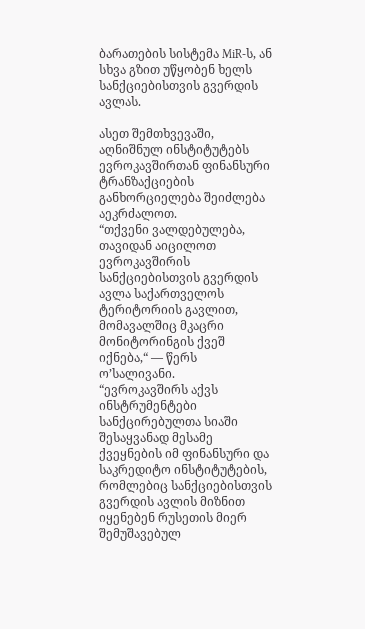ბარათების სისტემა MiR-ს, ან სხვა გზით უწყობენ ხელს სანქციებისთვის გვერდის ავლას.

ასეთ შემთხვევაში, აღნიშნულ ინსტიტუტებს ევროკავშირთან ფინანსური ტრანზაქციების განხორციელება შეიძლება აეკრძალოთ.
“თქვენი ვალდებულება, თავიდან აიცილოთ ევროკავშირის სანქციებისთვის გვერდის ავლა საქართველოს ტერიტორიის გავლით, მომავალშიც მკაცრი მონიტორინგის ქვეშ იქნება,“ — წერს ო’სალივანი.
“ევროკავშირს აქვს ინსტრუმენტები სანქცირებულთა სიაში შესაყვანად მესამე ქვეყნების იმ ფინანსური და საკრედიტო ინსტიტუტების, რომლებიც სანქციებისთვის გვერდის ავლის მიზნით იყენებენ რუსეთის მიერ შემუშავებულ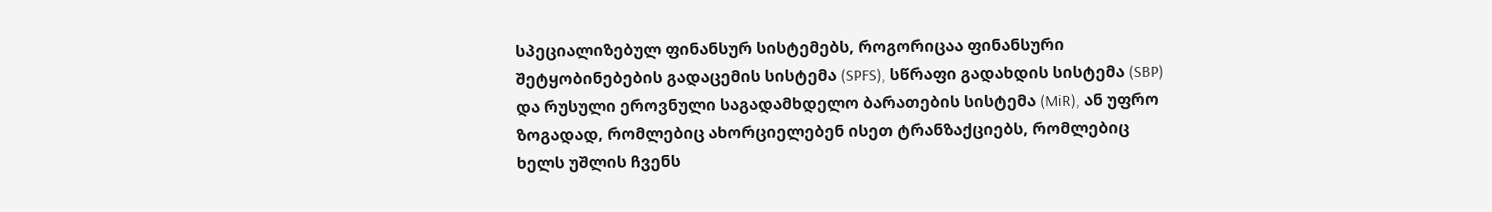სპეციალიზებულ ფინანსურ სისტემებს, როგორიცაა ფინანსური შეტყობინებების გადაცემის სისტემა (SPFS), სწრაფი გადახდის სისტემა (SBP) და რუსული ეროვნული საგადამხდელო ბარათების სისტემა (MiR), ან უფრო ზოგადად, რომლებიც ახორციელებენ ისეთ ტრანზაქციებს, რომლებიც ხელს უშლის ჩვენს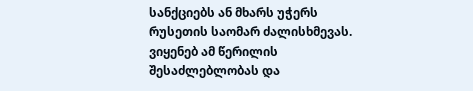სანქციებს ან მხარს უჭერს რუსეთის საომარ ძალისხმევას. ვიყენებ ამ წერილის შესაძლებლობას და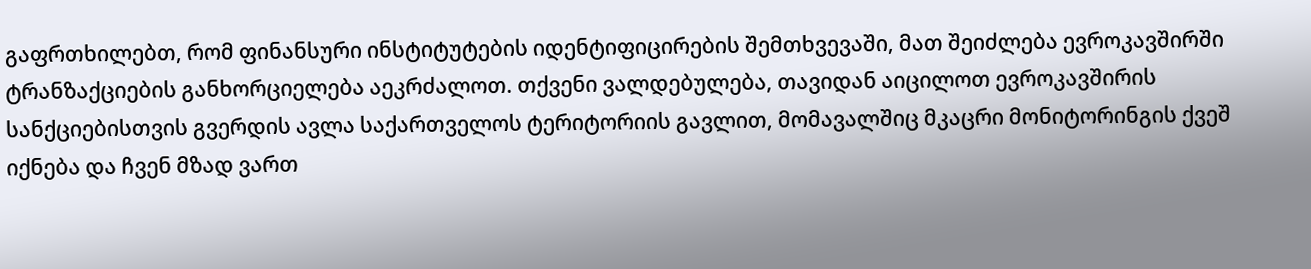გაფრთხილებთ, რომ ფინანსური ინსტიტუტების იდენტიფიცირების შემთხვევაში, მათ შეიძლება ევროკავშირში ტრანზაქციების განხორციელება აეკრძალოთ. თქვენი ვალდებულება, თავიდან აიცილოთ ევროკავშირის სანქციებისთვის გვერდის ავლა საქართველოს ტერიტორიის გავლით, მომავალშიც მკაცრი მონიტორინგის ქვეშ იქნება და ჩვენ მზად ვართ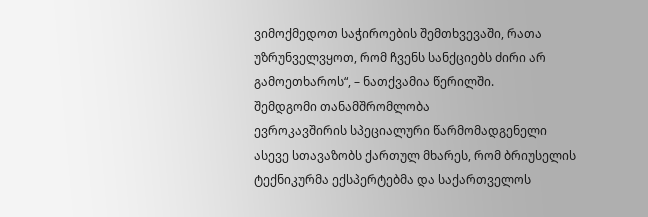ვიმოქმედოთ საჭიროების შემთხვევაში, რათა უზრუნველვყოთ, რომ ჩვენს სანქციებს ძირი არ გამოეთხაროს“, – ნათქვამია წერილში.
შემდგომი თანამშრომლობა
ევროკავშირის სპეციალური წარმომადგენელი ასევე სთავაზობს ქართულ მხარეს, რომ ბრიუსელის ტექნიკურმა ექსპერტებმა და საქართველოს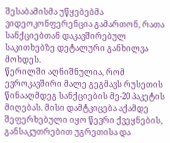შესაბამისმა უწყებებმა ვიდეოკონფერენცია გამართონ, რათა სანქციებთან დაკავშირებულ საკითხებზე დეტალური განხილვა მოხდეს.
წერილში აღნიშნულია, რომ ევროკავშირი მალე გეგმავს რუსეთის წინააღმდეგ სანქციების მე-20 პაკეტის მიღებას. მისი დამტკიცება აქამდე შეფერხებული იყო წევრი ქვეყნების, განსაკუთრებით უგრეთისა და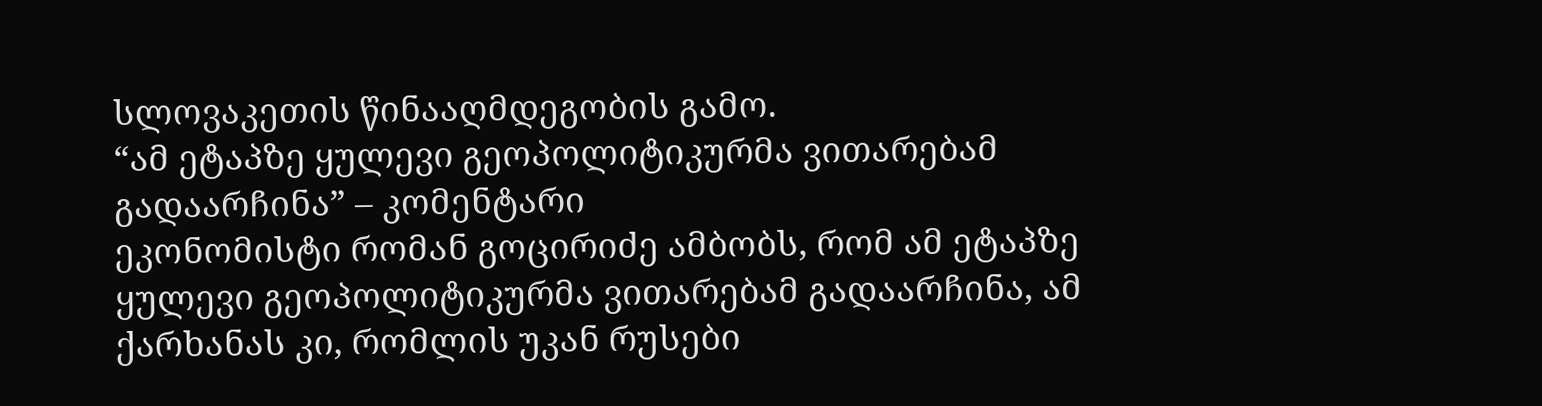სლოვაკეთის წინააღმდეგობის გამო.
“ამ ეტაპზე ყულევი გეოპოლიტიკურმა ვითარებამ გადაარჩინა” – კომენტარი
ეკონომისტი რომან გოცირიძე ამბობს, რომ ამ ეტაპზე ყულევი გეოპოლიტიკურმა ვითარებამ გადაარჩინა, ამ ქარხანას კი, რომლის უკან რუსები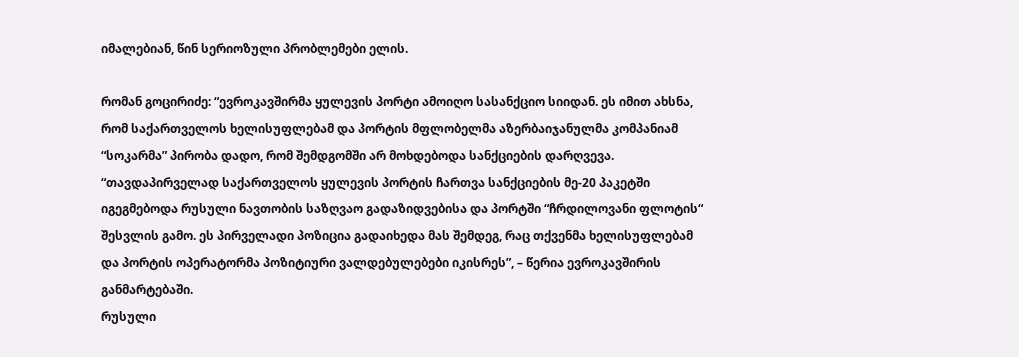იმალებიან, წინ სერიოზული პრობლემები ელის.

რომან გოცირიძე: “ევროკავშირმა ყულევის პორტი ამოიღო სასანქციო სიიდან. ეს იმით ახსნა, რომ საქართველოს ხელისუფლებამ და პორტის მფლობელმა აზერბაიჯანულმა კომპანიამ “სოკარმა” პირობა დადო, რომ შემდგომში არ მოხდებოდა სანქციების დარღვევა.
“თავდაპირველად საქართველოს ყულევის პორტის ჩართვა სანქციების მე-20 პაკეტში იგეგმებოდა რუსული ნავთობის საზღვაო გადაზიდვებისა და პორტში “ჩრდილოვანი ფლოტის“ შესვლის გამო. ეს პირველადი პოზიცია გადაიხედა მას შემდეგ, რაც თქვენმა ხელისუფლებამ და პორტის ოპერატორმა პოზიტიური ვალდებულებები იკისრეს”, – წერია ევროკავშირის განმარტებაში.
რუსული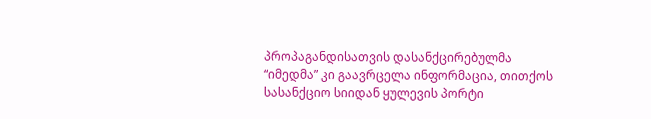პროპაგანდისათვის დასანქცირებულმა “იმედმა” კი გაავრცელა ინფორმაცია, თითქოს სასანქციო სიიდან ყულევის პორტი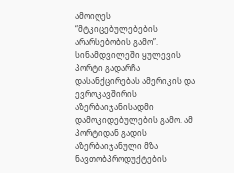ამოიღეს “მტკიცებულებების არარსებობის გამო”.
სინამდვილეში ყულევის პორტი გადარჩა დასანქცირებას ამერიკის და ევროკავშირის აზერბაიჯანისადმი დამოკიდებულების გამო. ამ პორტიდან გადის აზერბაიჯანული მზა ნავთობპროდუქტების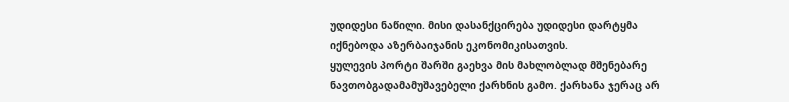უდიდესი ნაწილი. მისი დასანქცირება უდიდესი დარტყმა იქნებოდა აზერბაიჯანის ეკონომიკისათვის.
ყულევის პორტი შარში გაეხვა მის მახლობლად მშენებარე ნავთობგადამამუშავებელი ქარხნის გამო. ქარხანა ჯერაც არ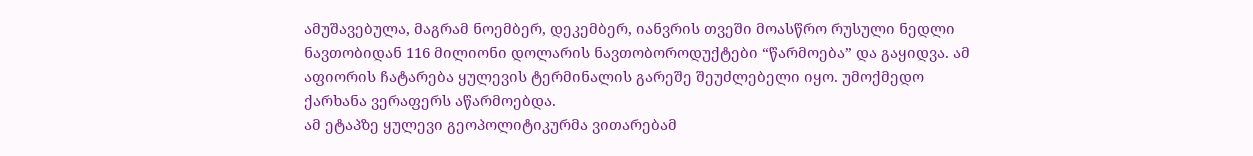ამუშავებულა, მაგრამ ნოემბერ, დეკემბერ, იანვრის თვეში მოასწრო რუსული ნედლი ნავთობიდან 116 მილიონი დოლარის ნავთობოროდუქტები “წარმოება” და გაყიდვა. ამ აფიორის ჩატარება ყულევის ტერმინალის გარეშე შეუძლებელი იყო. უმოქმედო ქარხანა ვერაფერს აწარმოებდა.
ამ ეტაპზე ყულევი გეოპოლიტიკურმა ვითარებამ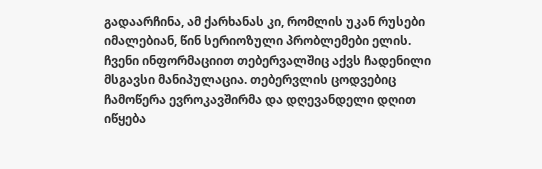გადაარჩინა, ამ ქარხანას კი, რომლის უკან რუსები იმალებიან, წინ სერიოზული პრობლემები ელის. ჩვენი ინფორმაციით თებერვალშიც აქვს ჩადენილი მსგავსი მანიპულაცია. თებერვლის ცოდვებიც ჩამოწერა ევროკავშირმა და დღევანდელი დღით იწყება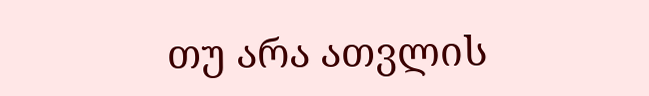თუ არა ათვლის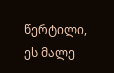წერტილი, ეს მალე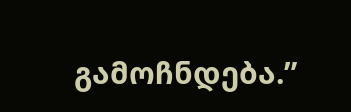გამოჩნდება.”